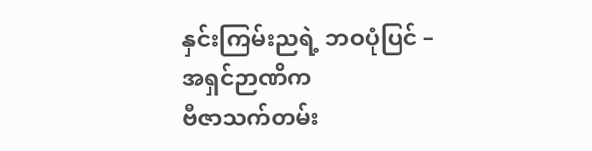နှင်းကြမ်းညရဲ့ ဘဝပုံပြင် – အရှင်ဉာဏိက
ဗီဇာသက်တမ်း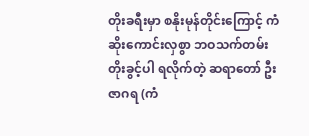တိုးခရီးမှာ စနိုးမုန်တိုင်းကြောင့် ကံဆိုးကောင်းလှစွာ ဘဝသက်တမ်းတိုးခွင့်ပါ ရလိုက်တဲ့ ဆရာတော် ဦးဇာဂရ (ကံ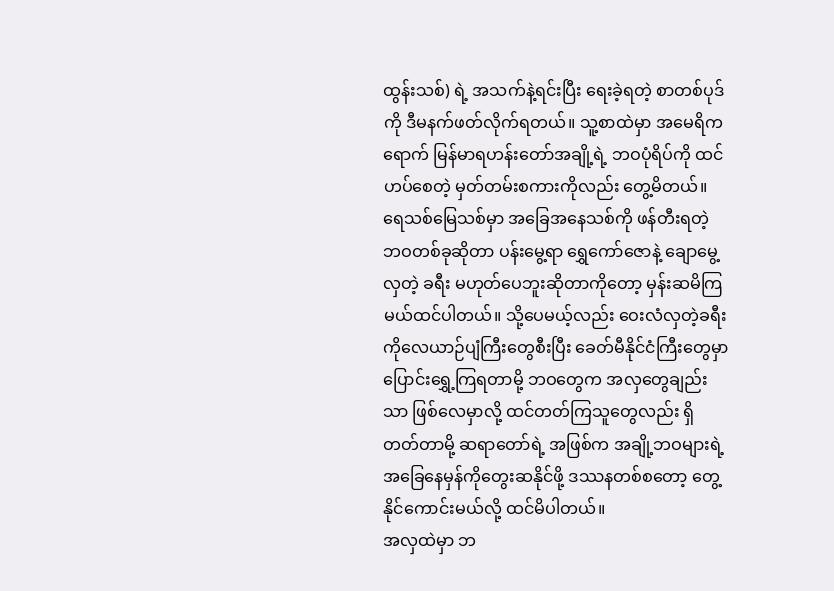ထွန်းသစ်) ရဲ့ အသက်နဲ့ရင်းပြီး ရေးခဲ့ရတဲ့ စာတစ်ပုဒ်ကို ဒီမနက်ဖတ်လိုက်ရတယ်။ သူ့စာထဲမှာ အမေရိကရောက် မြန်မာရဟန်းတော်အချို့ရဲ့ ဘဝပုံရိပ်ကို ထင်ဟပ်စေတဲ့ မှတ်တမ်းစကားကိုလည်း တွေ့မိတယ်။ ရေသစ်မြေသစ်မှာ အခြေအနေသစ်ကို ဖန်တီးရတဲ့ ဘဝတစ်ခုဆိုတာ ပန်းမွေ့ရာ ရွှေကော်ဇောနဲ့ ချောမွေ့လှတဲ့ ခရီး မဟုတ်ပေဘူးဆိုတာကိုတော့ မှန်းဆမိကြမယ်ထင်ပါတယ်။ သို့ပေမယ့်လည်း ဝေးလံလှတဲ့ခရီးကိုလေယာဉ်ပျံကြီးတွေစီးပြီး ခေတ်မီနိုင်ငံကြီးတွေမှာ ပြောင်းရွှေ့ကြရတာမို့ ဘဝတွေက အလှတွေချည်းသာ ဖြစ်လေမှာလို့ ထင်တတ်ကြသူတွေလည်း ရှိတတ်တာမို့ ဆရာတော်ရဲ့ အဖြစ်က အချို့ဘဝများရဲ့ အခြေနေမှန်ကိုတွေးဆနိုင်ဖို့ ဒဿနတစ်စတော့ တွေ့နိုင်ကောင်းမယ်လို့ ထင်မိပါတယ်။
အလှထဲမှာ ဘ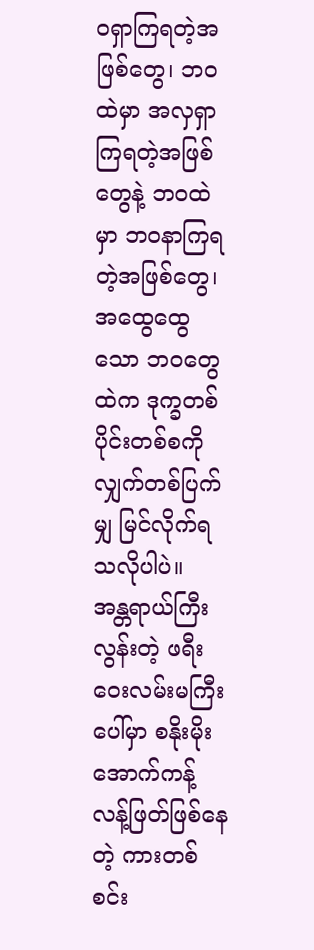ဝရှာကြရတဲ့အဖြစ်တွေ၊ ဘဝထဲမှာ အလှရှာကြရတဲ့အဖြစ်တွေနဲ့ ဘဝထဲမှာ ဘဝနာကြရတဲ့အဖြစ်တွေ၊ အထွေထွေသော ဘဝတွေထဲက ဒုက္ခတစ်ပိုင်းတစ်စကို လျှက်တစ်ပြက်မျှ မြင်လိုက်ရသလိုပါပဲ။
အန္တရာယ်ကြီးလွန်းတဲ့ ဖရီးဝေးလမ်းမကြီးပေါ်မှာ စနိုးမိုးအောက်ကန့်လန့်ဖြတ်ဖြစ်နေတဲ့ ကားတစ်စင်း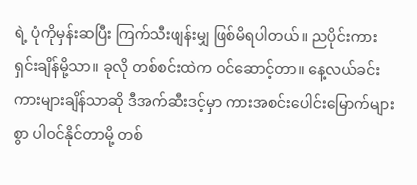ရဲ့ ပုံကိုမှန်းဆပြီး ကြက်သီးဖျန်းမျှ ဖြစ်မိရပါတယ်။ ညပိုင်းကားရှင်းချိန်မို့သာ။ ခုလို တစ်စင်းထဲက ဝင်ဆောင့်တာ။ နေ့လယ်ခင်း ကားများချိန်သာဆို ဒီအက်ဆီးဒင့်မှာ ကားအစင်းပေါင်းမြောက်များစွာ ပါဝင်နိုင်တာမို့ တစ်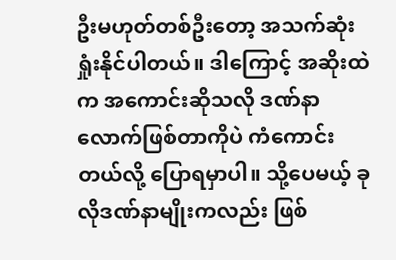ဦးမဟုတ်တစ်ဦးတော့ အသက်ဆုံးရှုံးနိုင်ပါတယ်။ ဒါကြောင့် အဆိုးထဲက အကောင်းဆိုသလို ဒဏ်နာလောက်ဖြစ်တာကိုပဲ ကံကောင်းတယ်လို့ ပြောရမှာပါ။ သို့ပေမယ့် ခုလိုဒဏ်နာမျိုးကလည်း ဖြစ်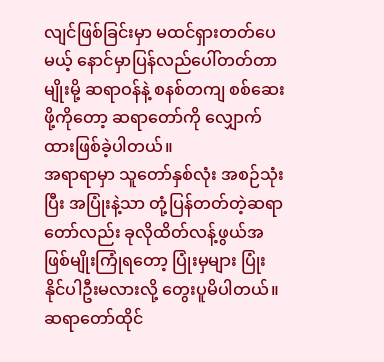လျင်ဖြစ်ခြင်းမှာ မထင်ရှားတတ်ပေမယ့် နောင်မှာပြန်လည်ပေါ်တတ်တာမျိုးမို့ ဆရာဝန်နဲ့ စနစ်တကျ စစ်ဆေးဖို့ကိုတော့ ဆရာတော်ကို လျှောက်ထားဖြစ်ခဲ့ပါတယ်။
အရာရာမှာ သူတော်နှစ်လုံး အစဉ်သုံးပြီး အပြုံးနဲ့သာ တုံ့ပြန်တတ်တဲ့ဆရာတော်လည်း ခုလိုထိတ်လန့်ဖွယ်အဖြစ်မျိုးကြုံရတော့ ပြုံးမှများ ပြုံးနိုင်ပါဦးမလားလို့ တွေးပူမိပါတယ်။ ဆရာတော်ထိုင်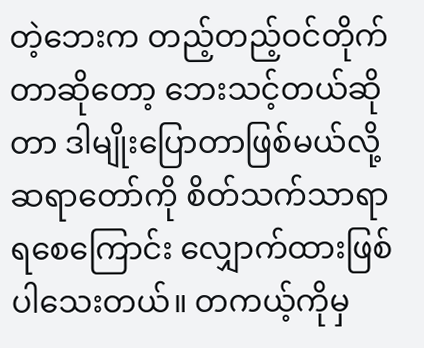တဲ့ဘေးက တည့်တည့်ဝင်တိုက်တာဆိုတော့ ဘေးသင့်တယ်ဆိုတာ ဒါမျိုးပြောတာဖြစ်မယ်လို့ ဆရာတော်ကို စိတ်သက်သာရာရစေကြောင်း လျှောက်ထားဖြစ်ပါသေးတယ်။ တကယ့်ကိုမှ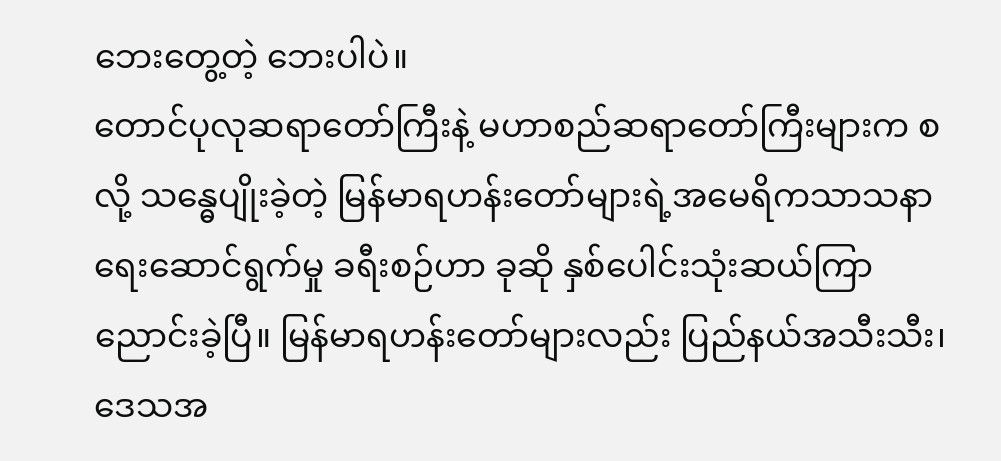ဘေးတွေ့တဲ့ ဘေးပါပဲ။
တောင်ပုလုဆရာတော်ကြီးနဲ့ မဟာစည်ဆရာတော်ကြီးများက စလို့ သန္ဓေပျိုးခဲ့တဲ့ မြန်မာရဟန်းတော်များရဲ့အမေရိကသာသနာရေးဆောင်ရွက်မှု ခရီးစဉ်ဟာ ခုဆို နှစ်ပေါင်းသုံးဆယ်ကြာညောင်းခဲ့ပြီ။ မြန်မာရဟန်းတော်များလည်း ပြည်နယ်အသီးသီး၊ ဒေသအ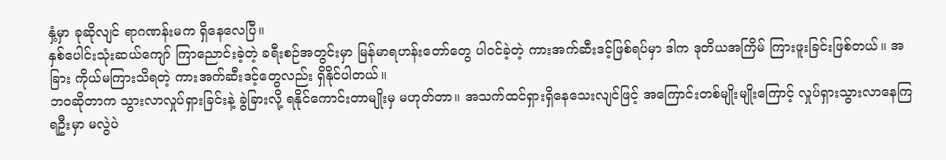နှံ့မှာ ခုဆိုလျင် ရာဂဏန်းမက ရှိနေလေပြီ။
နှစ်ပေါင်းသုံးဆယ်ကျော် ကြာညောင်းခဲ့တဲ့ ခရီးစဉ်အတွင်းမှာ မြန်မာရဟန်းတော်တွေ ပါဝင်ခဲ့တဲ့ ကားအက်ဆီးဒင့်ဖြစ်ရပ်မှာ ဒါက ဒုတိယအကြိမ် ကြားဖူးခြင်းဖြစ်တယ်။ အခြား ကိုယ်မကြားသိရတဲ့ ကားအက်ဆီးဒင့်တွေလည်း ရှိနိုင်ပါတယ်။
ဘဝဆိုတာက သွားလာလှုပ်ရှားခြင်းနဲ့ ခွဲခြားလို့ ရနိုင်ကောင်းတာမျိုးမှ မဟုတ်တာ။ အသက်ထင်ရှားရှိနေသေးလျင်ဖြင့် အကြောင်းတစ်မျိုးမျိုးကြောင့် လှုပ်ရှားသွားလာနေကြရဦးမှာ မလွဲပဲ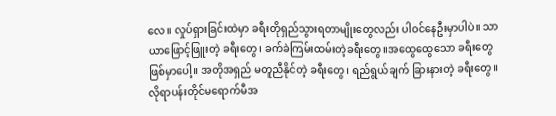လေ။ လှုပ်ရှားခြင်းထဲမှာ ခရီးတိုရှည်သွားရတာမျိုးတွေလည်း ပါဝင်နေဦးမှာပါပဲ။ သာယာဖြောင့်ဖြူးတဲ့ ခရီးတွေ၊ ခက်ခဲကြမ်းထမ်းတဲ့ခရီးတွေ။အထွေထွေသော ခရီးတွေ ဖြစ်မှာပေါ့။ အတိုအရှည် မတူညီနိုင်တဲ့ ခရီးတွေ၊ ရည်ရွယ်ချက် ခြားနားတဲ့ ခရီးတွေ။လိုရာပန်းတိုင်မရောက်မီအ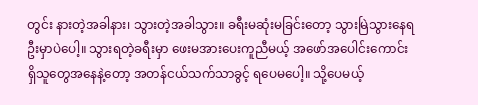တွင်း နားတဲ့အခါနား၊ သွားတဲ့အခါသွား။ ခရီးမဆုံးမခြင်းတော့ သွားမြဲသွားနေရဦးမှာပဲပေါ့။ သွားရတဲ့ခရီးမှာ ဖေးမအားပေးကူညီမယ့် အဖော်အပေါင်းကောင်း ရှိသူတွေအနေနဲ့တော့ အတန်ငယ်သက်သာခွင့် ရပေမပေါ့။ သို့ပေမယ့်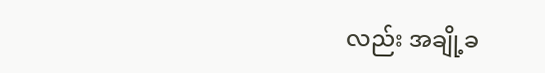လည်း အချို့ခ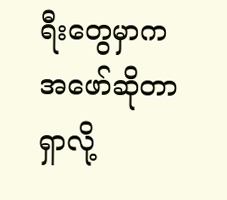ရီးတွေမှာက အဖော်ဆိုတာ ရှာလို့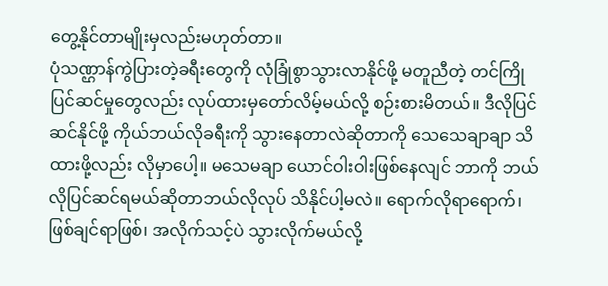တွေ့နိုင်တာမျိုးမှလည်းမဟုတ်တာ။
ပုံသဏ္ဌာန်ကွဲပြားတဲ့ခရီးတွေကို လုံခြုံစွာသွားလာနိုင်ဖို့ မတူညီတဲ့ တင်ကြိုပြင်ဆင်မှုတွေလည်း လုပ်ထားမှတော်လိမ့်မယ်လို့ စဉ်းစားမိတယ်။ ဒီလိုပြင်ဆင်နိုင်ဖို့ ကိုယ်ဘယ်လိုခရီးကို သွားနေတာလဲဆိုတာကို သေသေချာချာ သိထားဖို့လည်း လိုမှာပေါ့။ မသေမချာ ယောင်ဝါးဝါးဖြစ်နေလျင် ဘာကို ဘယ်လိုပြင်ဆင်ရမယ်ဆိုတာဘယ်လိုလုပ် သိနိုင်ပါ့မလဲ။ ရောက်လိုရာရောက်၊ ဖြစ်ချင်ရာဖြစ်၊ အလိုက်သင့်ပဲ သွားလိုက်မယ်လို့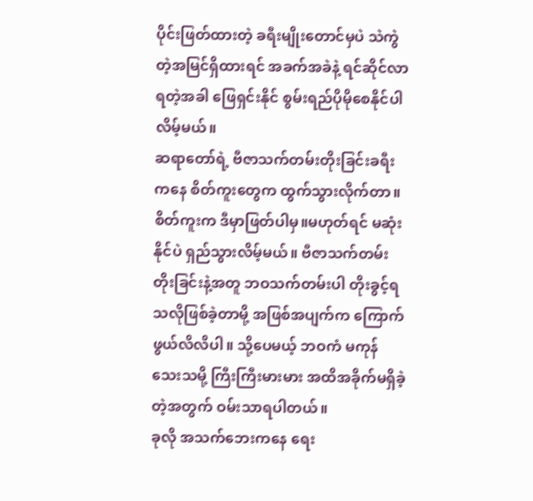ပိုင်းဖြတ်ထားတဲ့ ခရီးမျိုးတောင်မှပဲ သဲကွဲတဲ့အမြင်ရှိထားရင် အခက်အခဲနဲ့ ရင်ဆိုင်လာရတဲ့အခါ ဖြေရှင်းနိုင် စွမ်းရည်ပိုမိုစေနိုင်ပါလိမ့်မယ်။
ဆရာတော်ရဲ့ ဗီဇာသက်တမ်းတိုးခြင်းခရီးကနေ စိတ်ကူးတွေက ထွက်သွားလိုက်တာ။ စိတ်ကူးက ဒီမှာဖြတ်ပါမှ။မဟုတ်ရင် မဆုံးနိုင်ပဲ ရှည်သွားလိမ့်မယ်။ ဗီဇာသက်တမ်းတိုးခြင်းနဲ့အတူ ဘဝသက်တမ်းပါ တိုးခွင့်ရသလိုဖြစ်ခဲ့တာမို့ အဖြစ်အပျက်က ကြောက်ဖွယ်လိလိပါ။ သို့ပေမယ့် ဘဝကံ မကုန်သေးသမို့ ကြီးကြီးမားမား အထိအခိုက်မရှိခဲ့တဲ့အတွက် ဝမ်းသာရပါတယ်။
ခုလို အသက်ဘေးကနေ ရေး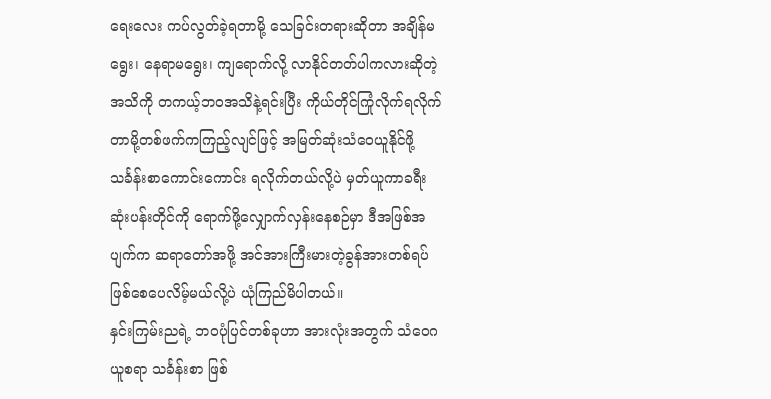ရေးလေး ကပ်လွတ်ခဲ့ရတာမို့ သေခြင်းတရားဆိုတာ အချိန်မရွေး၊ နေရာမရွေး၊ ကျရောက်လို့ လာနိုင်တတ်ပါကလားဆိုတဲ့အသိကို တကယ့်ဘဝအသိနဲ့ရင်းပြီး ကိုယ်တိုင်ကြုံလိုက်ရလိုက်တာမို့တစ်ဖက်ကကြည့်လျင်ဖြင့် အမြတ်ဆုံးသံဝေယူနိုင်ဖို့ သင်္ခန်းစာကောင်းကောင်း ရလိုက်တယ်လို့ပဲ မှတ်ယူကာခရီးဆုံးပန်းတိုင်ကို ရောက်ဖို့လျှောက်လှန်းနေစဉ်မှာ ဒီအဖြစ်အပျက်က ဆရာတော်အဖို့ အင်အားကြီးမားတဲ့ခွန်အားတစ်ရပ် ဖြစ်စေပေလိမ့်မယ်လို့ပဲ ယုံကြည်မိပါတယ်။
နှင်းကြမ်းညရဲ့ ဘဝပုံပြင်တစ်ခုဟာ အားလုံးအတွက် သံဝေဂယူစရာ သင်္ခန်းစာ ဖြစ်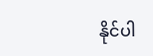နိုင်ပါ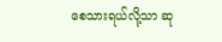စေသားရယ်လို့သာ ဆု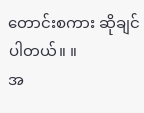တောင်းစကား ဆိုချင်ပါတယ်။ ။
အ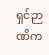ရှင်ဉာဏိက